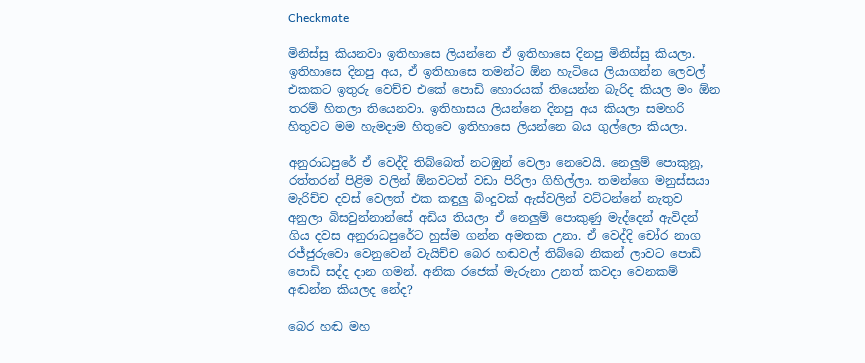Checkmate

මිනිස්සු කියනවා ඉතිහාසෙ ලියන්නෙ ඒ ඉතිහාසෙ දිනපු මිනිස්සු කියලා. ඉතිහාසෙ දිනපු අය, ඒ ඉතිහාසෙ තමන්ට ඕන හැටියෙ ලියාගන්න ලෙවල් එකකට ඉතුරු වෙච්ච එකේ පොඩි හොරයක් තියෙන්න බැරිද කියල මං ඕන තරම් හිතලා තියෙනවා. ඉතිහාසය ලියන්නෙ දිනපු අය කියලා සමහරි හිතුවට මම හැමදාම හිතුවෙ ඉතිහාසෙ ලියන්නෙ බය ගුල්ලො කියලා.

අනුරාධපුරේ ඒ වෙද්දි තිබ්බෙත් නටඹුන් වෙලා නෙවෙයි. නෙලුම් පොකුනූ, රත්තරන් පිළිම වලින් ඕනවටත් වඩා පිරිලා ගිහිල්ලා. තමන්ගෙ මනුස්සයා මැරිච්ච දවස් වෙලත් එක කඳුලු බිංදුවක් ඇස්වලින් වට්ටන්නේ නැතුව අනුලා බිසවුන්නාන්සේ අඩිය තියලා ඒ නෙලුම් පොකුණු මැද්දෙන් ඇවිදන් ගිය දවස අනුරාධපුරේට හුස්ම ගන්න අමතක උනා. ඒ වෙද්දි චෝර නාග රජ්ජුරුවො වෙනුවෙන් වැයිච්ච බෙර හඬවල් තිබ්බෙ නිකන් ලාවට පොඩි පොඩි සද්ද දාන ගමන්. අනික රජෙක් මැරුනා උනත් කවදා වෙනකම් අඬන්න කියලද නේද?

බෙර හඬ මහ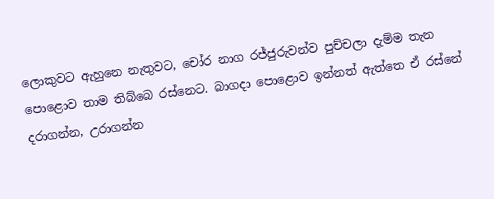ලොකුවට ඇහුනෙ නැතුවට, චෝර නාග රජ්ජුරුවන්ව පුච්චලා දැම්ම තැන පොළොව තාම තිබ්බෙ රස්නෙට. බාගදා පොළොව ඉන්නත් ඇත්තෙ ඒ රස්නේ දරාගන්න, උරාගන්න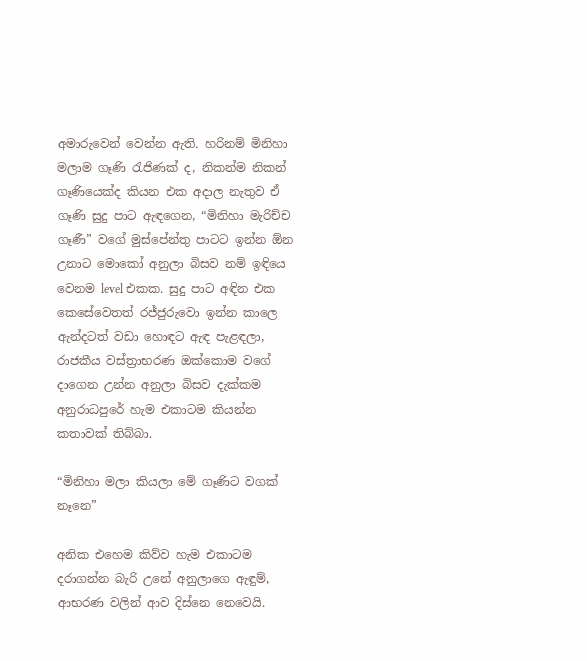අමාරුවෙන් වෙන්න ඇති. හරිනම් මිනිහා මලාම ගෑණි රැජිණක් ද, නිකන්ම නිකන් ගෑණියෙක්ද කියන එක අදාල නැතුව ඒ ගෑණි සුදු පාට ඇඳගෙන, “මිනිහා මැරිච්ච ගෑණී” වගේ මුස්පේන්තු පාටට ඉන්න ඕන උනාට මොකෝ අනුලා බිසව නම් ඉඳියෙ වෙනම level එකක. සුදු පාට අඳින එක කෙසේවෙතත් රජ්ජුරුවො ඉන්න කාලෙ ඇන්දටත් වඩා හොඳට ඇඳ පැළඳලා, රාජකීය වස්ත්‍රාභරණ ඔක්කොම වගේ දාගෙන උන්න අනුලා බිසව දැක්කම අනුරාධපුරේ හැම එකාටම කියන්න කතාවක් තිබ්බා.

“මිනිහා මලා කියලා මේ ගෑණිට වගක් නෑනෙ”

අනික එහෙම කිව්ව හැම එකාටම දරාගන්න බැරි උනේ අනුලාගෙ ඇඳුම්, ආභරණ වලින් ආව දිස්නෙ නෙවෙයි.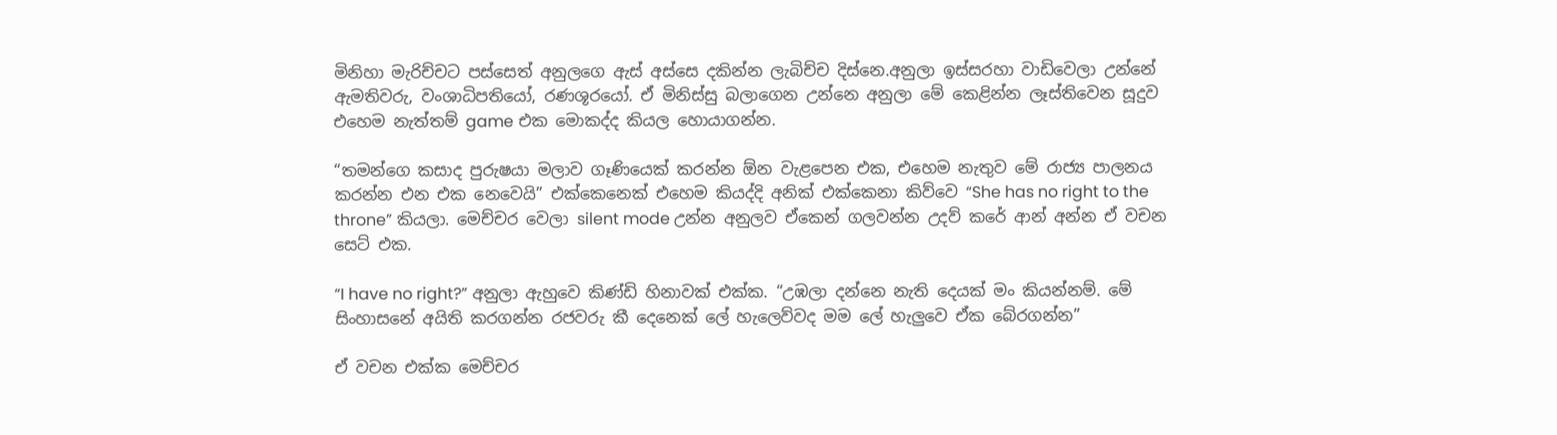මිනිහා මැරිච්චට පස්සෙත් අනුලගෙ ඇස් අස්සෙ දකින්න ලැබිච්ච දිස්නෙ.අනුලා ඉස්සරහා වාඩිවෙලා උන්නේ ඇමතිවරු, වංශාධිපතියෝ, රණශූරයෝ. ඒ මිනිස්සු බලාගෙන උන්නෙ අනුලා මේ කෙළින්න ලෑස්තිවෙන සූදුව එහෙම නැත්තම් game එක මොකද්ද කියල හොයාගන්න.

“තමන්ගෙ කසාද පුරුෂයා මලාව ගෑණියෙක් කරන්න ඕන වැළපෙන එක, එහෙම නැතුව මේ රාජ්‍ය පාලනය කරන්න එන එක නෙවෙයි” එක්කෙනෙක් එහෙම කියද්දි අනික් එක්කෙනා කිව්වෙ “She has no right to the throne” කියලා. මෙච්චර වෙලා silent mode උන්න අනුලව ඒකෙන් ගලවන්න උදව් කරේ ආන් අන්න ඒ වචන සෙට් එක.

“I have no right?” අනුලා ඇහුවෙ කිණ්ඩි හිනාවක් එක්ක. “උඹලා දන්නෙ නැති දෙයක් මං කියන්නම්. මේ සිංහාසනේ අයිති කරගන්න රජවරු කී දෙනෙක් ලේ හැලෙව්වද මම ලේ හැලුවෙ ඒක බේරගන්න”

ඒ වචන එක්ක මෙච්චර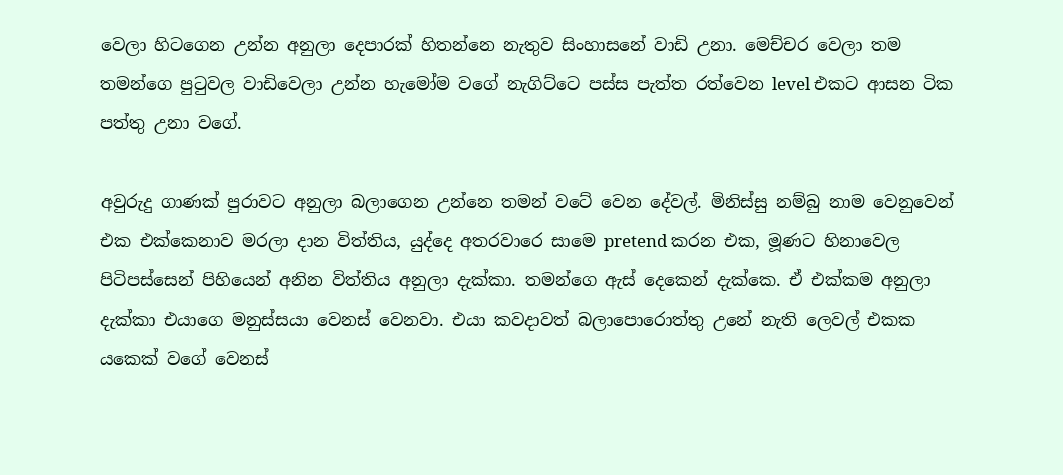වෙලා හිටගෙන උන්න අනුලා දෙපාරක් හිතන්නෙ නැතුව සිංහාසනේ වාඩි උනා. මෙච්චර වෙලා තම තමන්ගෙ පුටුවල වාඩිවෙලා උන්න හැමෝම වගේ නැගිට්ටෙ පස්ස පැත්ත රත්වෙන level එකට ආසන ටික පත්තු උනා වගේ.

අවුරුදු ගාණක් පුරාවට අනුලා බලාගෙන උන්නෙ තමන් වටේ වෙන දේවල්. මිනිස්සු නම්බු නාම වෙනුවෙන් එක එක්කෙනාව මරලා දාන විත්තිය, යුද්දෙ අතරවාරෙ සාමෙ pretend කරන එක, මූණට හිනාවෙල පිටිපස්සෙන් පිහියෙන් අනින විත්තිය අනුලා දැක්කා. තමන්ගෙ ඇස් දෙකෙන් දැක්කෙ. ඒ එක්කම අනුලා දැක්කා එයාගෙ මනුස්සයා වෙනස් වෙනවා. එයා කවදාවත් බලාපොරොත්තු උනේ නැති ලෙවල් එකක යකෙක් වගේ වෙනස්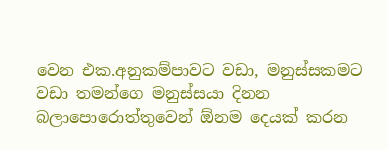වෙන එක.අනුකම්පාවට වඩා, මනුස්සකමට වඩා තමන්ගෙ මනුස්සයා දිනන බලාපොරොත්තුවෙන් ඕනම දෙයක් කරන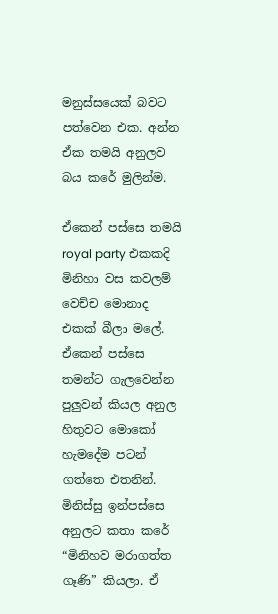මනුස්සයෙක් බවට පත්වෙන එක. අන්න ඒක තමයි අනුලව බය කරේ මුලින්ම.

ඒකෙන් පස්සෙ තමයි royal party එකකදි මිනිහා වස කවලම් වෙච්ච මොනාද එකක් බීලා මලේ. ඒකෙන් පස්සෙ තමන්ට ගැලවෙන්න පුලුවන් කියල අනුල හිතුවට මොකෝ හැමදේම පටන් ගත්තෙ එතනින්. මිනිස්සු ඉන්පස්සෙ අනුලට කතා කරේ “මිනිහව මරාගත්ත ගෑණි” කියලා. ඒ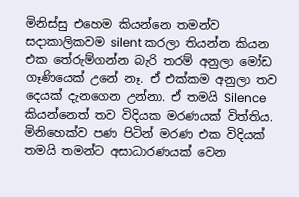මිනිස්සු එහෙම කියන්නෙ තමන්ව සදාකාලිකවම silent කරලා තියන්න කියන එක තේරුම්ගන්න බැරි තරම් අනුලා මෝඩ ගෑණියෙක් උනේ නෑ. ඒ එක්කම අනුලා තව දෙයක් දැනගෙන උන්නා. ඒ තමයි Silence කියන්නෙත් තව විදියක මරණයක් විත්තිය. මිනිහෙක්ව පණ පිටින් මරණ එක විදියක් තමයි තමන්ට අසාධාරණයක් වෙන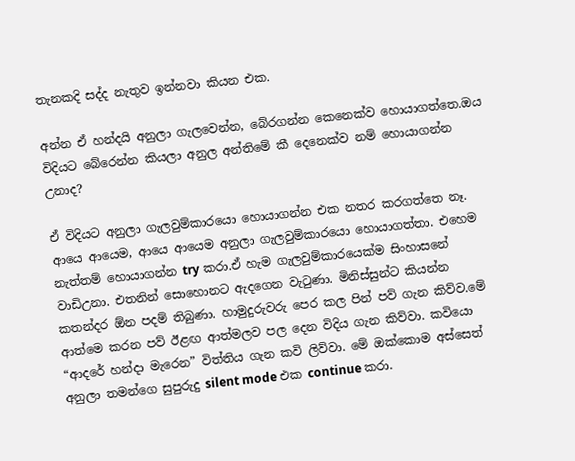තැනකදි සද්ද නැතුව ඉන්නවා කියන එක.

අන්න ඒ හන්දයි අනුලා ගැලවෙන්න, බේරගන්න කෙනෙක්ව හොයාගත්තෙ.ඔය විදියට බේරෙන්න කියලා අනුල අන්තිමේ කී දෙනෙක්ව නම් හොයාගන්න උනාද?

ඒ විදියට අනුලා ගැලවුම්කාරයො හොයාගන්න එක නතර කරගත්තෙ නෑ. ආයෙ ආයෙම, ආයෙ ආයෙම අනුලා ගැලවුම්කාරයො හොයාගත්තා. එහෙම නැත්තම් හොයාගන්න try කරා.ඒ හැම ගැලවුම්කාරයෙක්ම සිංහාසනේ වාඩිඋනා. එතනින් සොහොනට ඇදගෙන වැටුණා. මිනිස්සුන්ට කියන්න කතන්දර ඕන පදම් තිබුණා. හාමුදුරුවරු පෙර කල පින් පව් ගැන කිව්ව.මේ ආත්මෙ කරන පව් ඊළඟ ආත්මලව පල දෙන විදිය ගැන කිව්වා. කවියො “ආදරේ හන්දා මැරෙන” විත්තිය ගැන කවි ලිව්වා. මේ ඔක්කොම අස්සෙත් අනුලා තමන්ගෙ සුපුරුදු silent mode එක continue කරා.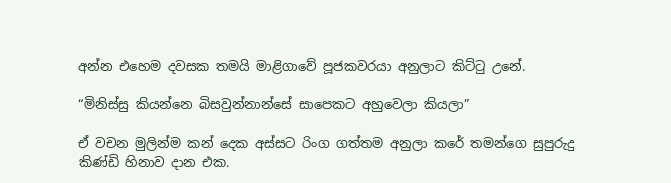අන්න එහෙම දවසක තමයි මාළිගාවේ පූජකවරයා අනුලාට කිට්ටු උනේ.

“මිනිස්සු කියන්නෙ බිසවුන්නාන්සේ සාපෙකට අහුවෙලා කියලා”

ඒ වචන මුලින්ම කන් දෙක අස්සට රිංග ගත්තම අනුලා කරේ තමන්ගෙ සුපුරුදු කිණ්ඩි හිනාව දාන එක.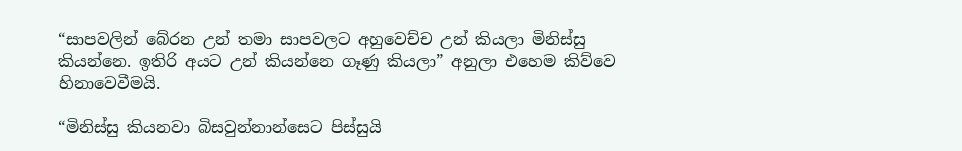“සාපවලින් බේරන උන් තමා සාපවලට අහුවෙච්ච උන් කියලා මිනිස්සු කියන්නෙ. ඉතිරි අයට උන් කියන්නෙ ගෑණු කියලා” අනුලා එහෙම කිව්වෙ හිනාවෙවීමයි.

“මිනිස්සු කියනවා බිසවුන්නාන්සෙට පිස්සුයි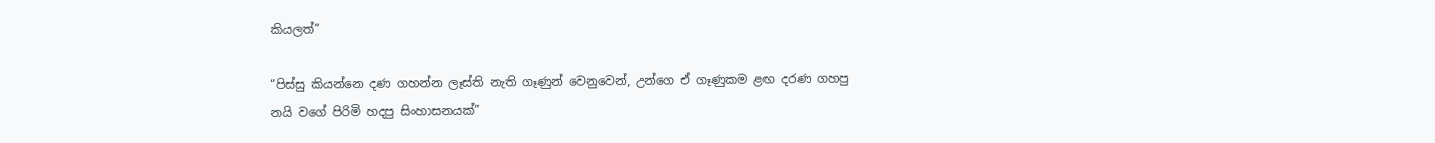කියලත්”

“පිස්සු කියන්නෙ දණ ගහන්න ලෑස්ති නැති ගෑණුන් වෙනුවෙන්, උන්ගෙ ඒ ගෑණුකම ළඟ දරණ ගහපු නයි වගේ පිරිමි හදපු සිංහාසනයක්”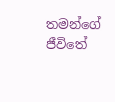තමන්ගේ ජීවිතේ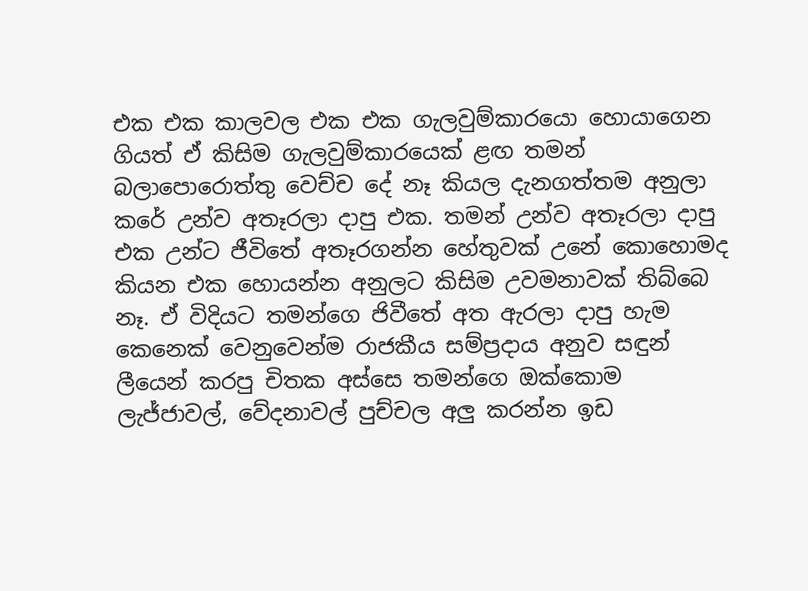එක එක කාලවල එක එක ගැලවුම්කාරයො හොයාගෙන ගියත් ඒ කිසිම ගැලවුම්කාරයෙක් ළඟ තමන් බලාපොරොත්තු වෙච්ච දේ නෑ කියල දැනගත්තම අනුලා කරේ උන්ව අතෑරලා දාපු එක. තමන් උන්ව අතෑරලා දාපු එක උන්ට ජීවිතේ අතෑරගන්න හේතුවක් උනේ කොහොමද කියන එක හොයන්න අනුලට කිසිම උවමනාවක් තිබ්බෙ නෑ. ඒ විදියට තමන්ගෙ ජිවීතේ අත ඇරලා දාපු හැම කෙනෙක් වෙනුවෙන්ම රාජකීය සම්ප්‍රදාය අනුව සඳුන් ලීයෙන් කරපු චිතක අස්සෙ තමන්ගෙ ඔක්කොම ලැජ්ජාවල්, වේදනාවල් පුච්චල අලු කරන්න ඉඩ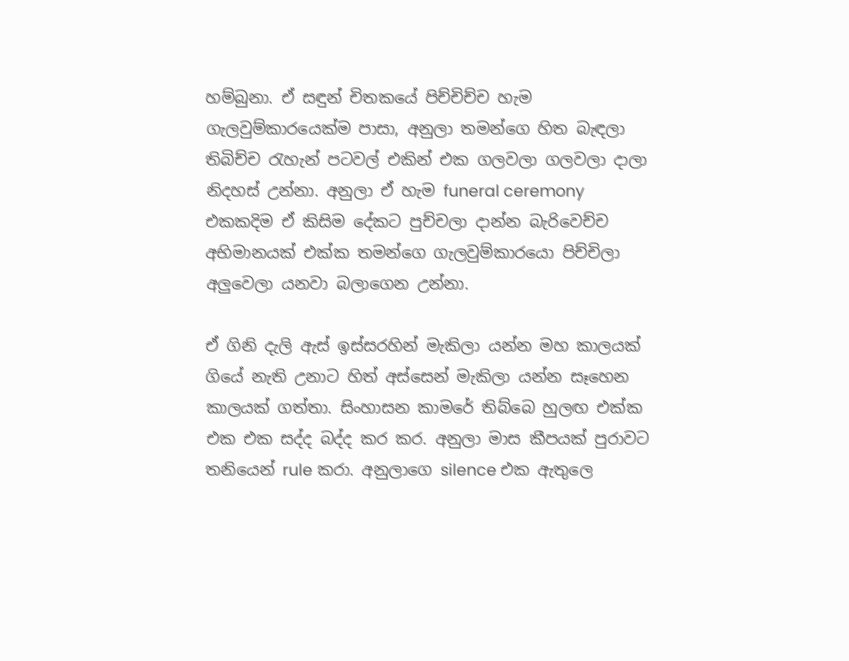හම්බුනා. ඒ සඳුන් චිතකයේ පිච්චිච්ච හැම ගැලවුම්කාරයෙක්ම පාසා, අනුලා තමන්ගෙ හිත බැඳලා තිබිච්ච රැහැන් පටවල් එකින් එක ගලවලා ගලවලා දාලා නිදහස් උන්නා. අනුලා ඒ හැම funeral ceremony එකකදිම ඒ කිසිම දේකට පුච්චලා දාන්න බැරිවෙච්ච අභිමානයක් එක්ක තමන්ගෙ ගැලවුම්කාරයො පිච්චිලා අලුවෙලා යනවා බලාගෙන උන්නා.

ඒ ගිනි දැලි ඇස් ඉස්සරහින් මැකිලා යන්න මහ කාලයක් ගියේ නැති උනාට හිත් අස්සෙන් මැකිලා යන්න සෑහෙන කාලයක් ගත්තා. සිංහාසන කාමරේ තිබ්බෙ හුලඟ එක්ක එක එක සද්ද බද්ද කර කර. අනුලා මාස කීපයක් පුරාවට තනියෙන් rule කරා. අනුලාගෙ silence එක ඇතුලෙ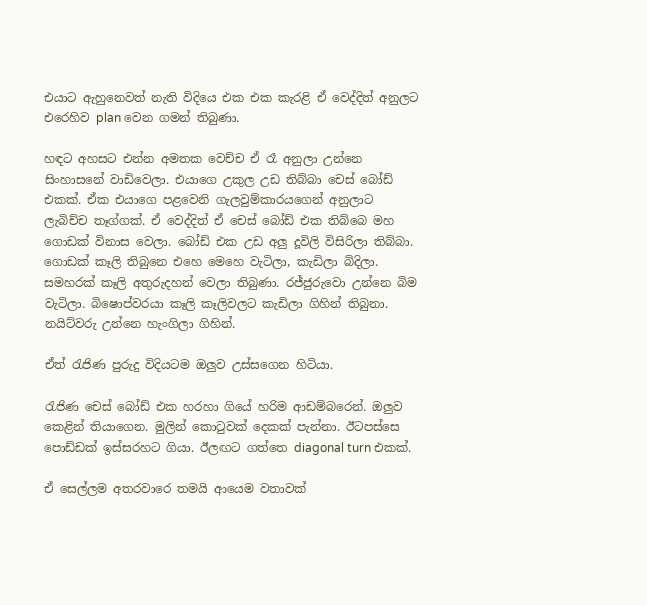එයාට ඇහුනෙවත් නැති විදියෙ එක එක කැරළි ඒ වෙද්දිත් අනුලට එරෙහිව plan වෙන ගමන් තිබුණා.

හඳට අහසට එන්න අමතක වෙච්ච ඒ රෑ අනුලා උන්නෙ සිංහාසනේ වාඩිවෙලා. එයාගෙ උකුල උඩ තිබ්බා චෙස් බෝඩ් එකක්. ඒක එයාගෙ පළවෙනි ගැලවුම්කාරයගෙන් අනුලාට ලැබිච්ච තෑග්ගක්. ඒ වෙද්දිත් ඒ චෙස් බෝඩ් එක තිබ්බෙ මහ ගොඩක් විනාස වෙලා. බෝඩ් එක උඩ අලු දූවිලි විසිරිලා තිබ්බා. ගොඩක් කෑලි තිබුනෙ එහෙ මෙහෙ වැටිලා, කැඩිලා බිදිලා. සමහරක් කෑලි අතුරුදහන් වෙලා තිබුණා. රජ්ජුරුවො උන්නෙ බිම වැටිලා. බිෂොප්වරයා කෑලි කෑලිවලට කැඩිලා ගිහින් තිබුනා. නයිට්වරු උන්නෙ හැංගිලා ගිහින්.

ඒත් රැජිණ පුරුදු විදියටම ඔලුව උස්සගෙන හිටියා.

රැජිණ චෙස් බෝඩ් එක හරහා ගියේ හරිම ආඩම්බරෙන්. ඔලුව කෙළින් තියාගෙන. මුලින් කොටුවක් දෙකක් පැන්නා. ඊටපස්සෙ පොඩ්ඩක් ඉස්සරහට ගියා. ඊලඟට ගත්තෙ diagonal turn එකක්.

ඒ සෙල්ලම අතරවාරෙ තමයි ආයෙම වතාවක්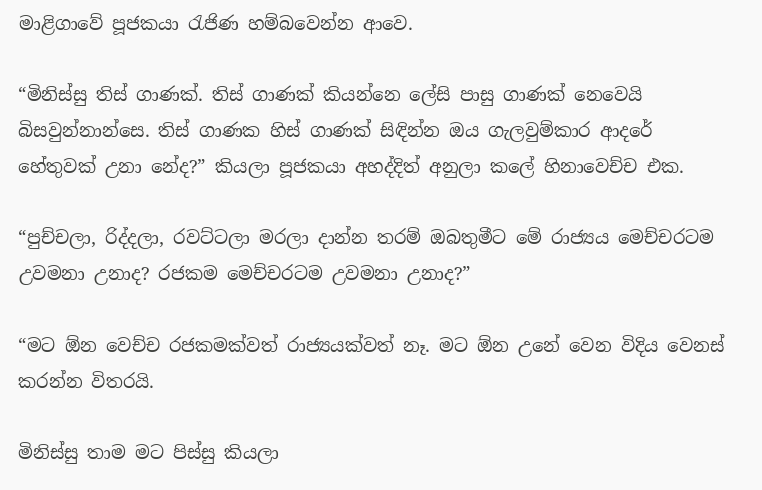මාළිගාවේ පූජකයා රැජිණ හම්බවෙන්න ආවෙ.

“මිනිස්සු තිස් ගාණක්. තිස් ගාණක් කියන්නෙ ලේසි පාසු ගාණක් නෙවෙයි බිසවුන්නාන්සෙ. තිස් ගාණක හිස් ගාණක් සිඳින්න ඔය ගැලවුම්කාර ආදරේ හේතුවක් උනා නේද?” කියලා පූජකයා අහද්දිත් අනුලා කලේ හිනාවෙච්ච එක.

“පුච්චලා, රිද්දලා, රවට්ටලා මරලා දාන්න තරම් ඔබතුමීට මේ රාජ්‍යය මෙච්චරටම උවමනා උනාද? රජකම මෙච්චරටම උවමනා උනාද?”

“මට ඕන වෙච්ච රජකමක්වත් රාජ්‍යයක්වත් නෑ. මට ඕන උනේ වෙන විදිය වෙනස් කරන්න විතරයි.

මිනිස්සු තාම මට පිස්සු කියලා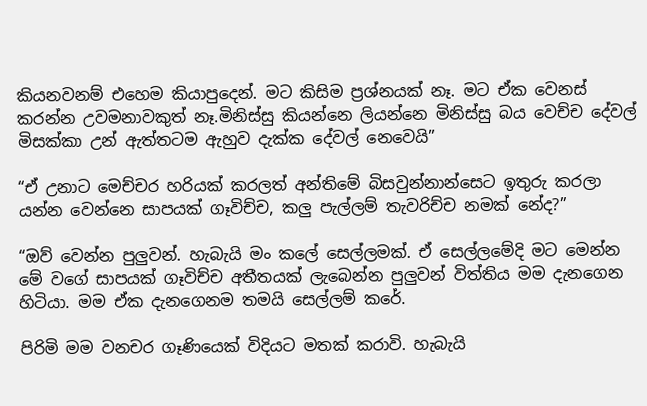කියනවනම් එහෙම කියාපුදෙන්. මට කිසිම ප්‍රශ්නයක් නෑ. මට ඒක වෙනස් කරන්න උවමනාවකුත් නෑ.මිනිස්සු කියන්නෙ ලියන්නෙ මිනිස්සු බය වෙච්ච දේවල් මිසක්කා උන් ඇත්තටම ඇහුව දැක්ක දේවල් නෙවෙයි”

“ඒ උනාට මෙච්චර හරියක් කරලත් අන්තිමේ බිසවුන්නාන්සෙට ඉතුරු කරලා යන්න වෙන්නෙ සාපයක් ගෑවිච්ච, කලු පැල්ලම් තැවරිච්ච නමක් නේද?”

“ඔව් වෙන්න පුලුවන්. හැබැයි මං කලේ සෙල්ලමක්. ඒ සෙල්ලමේදි මට මෙන්න මේ වගේ සාපයක් ගෑවිච්ච අතීතයක් ලැබෙන්න පුලුවන් විත්තිය මම දැනගෙන හිටියා. මම ඒක දැනගෙනම තමයි සෙල්ලම් කරේ.

පිරිමි මම වනචර ගෑණියෙක් විදියට මතක් කරාවි. හැබැයි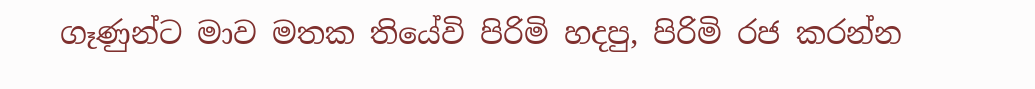ගෑණුන්ට මාව මතක තියේවි පිරිමි හදපු, පිරිමි රජ කරන්න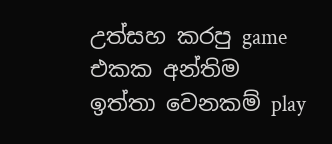උත්සහ කරපු game එකක අන්තිම ඉත්තා වෙනකම් play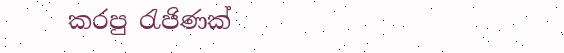කරපු රැජිණක්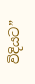විදියට”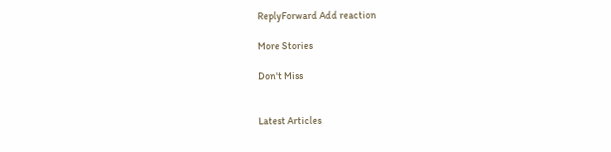ReplyForward Add reaction

More Stories

Don't Miss


Latest Articles